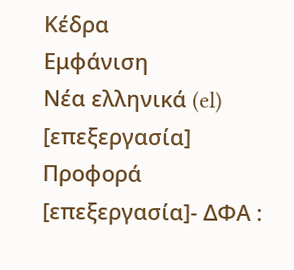Κέδρα
Εμφάνιση
Νέα ελληνικά (el)
[επεξεργασία]
Προφορά
[επεξεργασία]- ΔΦΑ :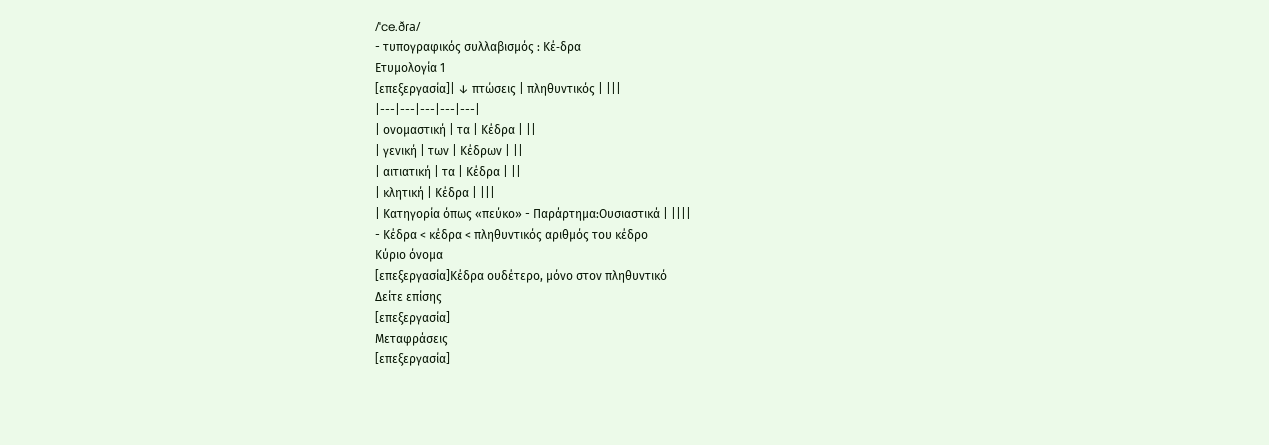/ˈce.ðɾa/
- τυπογραφικός συλλαβισμός : Κέ‐δρα
Ετυμολογία 1
[επεξεργασία]| ↓ πτώσεις | πληθυντικός | |||
|---|---|---|---|---|
| ονομαστική | τα | Κέδρα | ||
| γενική | των | Κέδρων | ||
| αιτιατική | τα | Κέδρα | ||
| κλητική | Κέδρα | |||
| Κατηγορία όπως «πεύκο» - Παράρτημα:Ουσιαστικά | ||||
- Κέδρα < κέδρα < πληθυντικός αριθμός του κέδρο
Κύριο όνομα
[επεξεργασία]Κέδρα ουδέτερο, μόνο στον πληθυντικό
Δείτε επίσης
[επεξεργασία]
Μεταφράσεις
[επεξεργασία]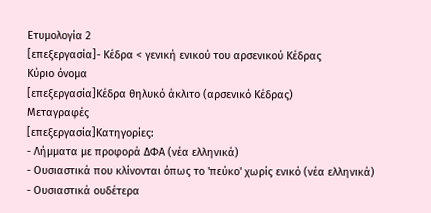Ετυμολογία 2
[επεξεργασία]- Κέδρα < γενική ενικού του αρσενικού Κέδρας
Κύριο όνομα
[επεξεργασία]Κέδρα θηλυκό άκλιτο (αρσενικό Κέδρας)
Μεταγραφές
[επεξεργασία]Κατηγορίες:
- Λήμματα με προφορά ΔΦΑ (νέα ελληνικά)
- Ουσιαστικά που κλίνονται όπως το 'πεύκο' χωρίς ενικό (νέα ελληνικά)
- Ουσιαστικά ουδέτερα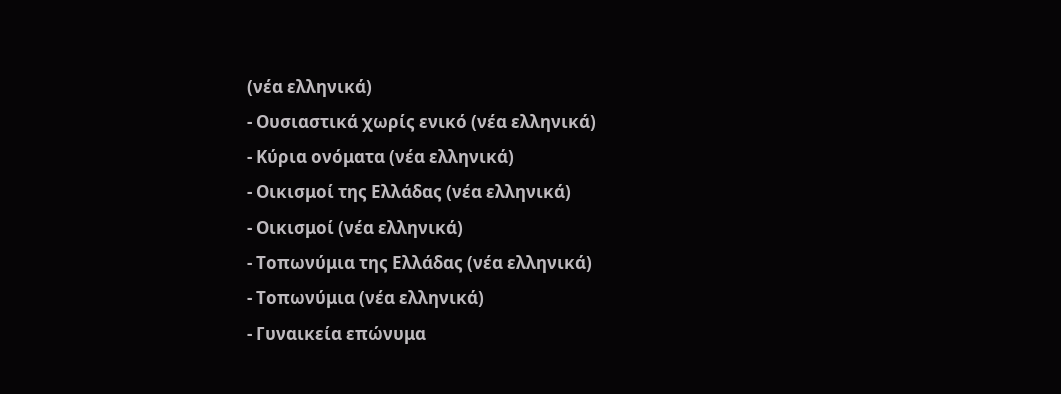(νέα ελληνικά)
- Ουσιαστικά χωρίς ενικό (νέα ελληνικά)
- Κύρια ονόματα (νέα ελληνικά)
- Οικισμοί της Ελλάδας (νέα ελληνικά)
- Οικισμοί (νέα ελληνικά)
- Τοπωνύμια της Ελλάδας (νέα ελληνικά)
- Τοπωνύμια (νέα ελληνικά)
- Γυναικεία επώνυμα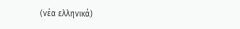(νέα ελληνικά)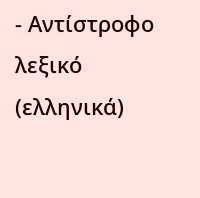- Αντίστροφο λεξικό (ελληνικά)